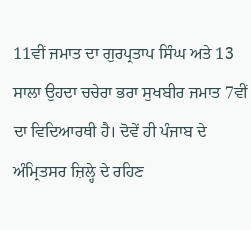11ਵੀਂ ਜਮਾਤ ਦਾ ਗੁਰਪ੍ਰਤਾਪ ਸਿੰਘ ਅਤੇ 13 ਸਾਲਾ ਉਹਦਾ ਚਚੇਰਾ ਭਰਾ ਸੁਖਬੀਰ ਜਮਾਤ 7ਵੀਂ ਦਾ ਵਿਦਿਆਰਥੀ ਹੈ। ਦੋਵੇਂ ਹੀ ਪੰਜਾਬ ਦੇ ਅੰਮ੍ਰਿਤਸਰ ਜ਼ਿਲ੍ਹੇ ਦੇ ਰਹਿਣ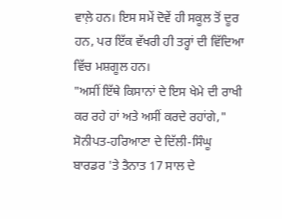ਵਾਲ਼ੇ ਹਨ। ਇਸ ਸਮੇਂ ਦੋਵੇਂ ਹੀ ਸਕੂਲ ਤੋਂ ਦੂਰ ਹਨ, ਪਰ ਇੱਕ ਵੱਖਰੀ ਹੀ ਤਰ੍ਹਾਂ ਦੀ ਵਿੱਦਿਆ ਵਿੱਚ ਮਸ਼ਗੂਲ ਹਨ।
"ਅਸੀਂ ਇੱਥੇ ਕਿਸਾਨਾਂ ਦੇ ਇਸ ਖੇਮੇ ਦੀ ਰਾਖੀ ਕਰ ਰਹੇ ਹਾਂ ਅਤੇ ਅਸੀਂ ਕਰਦੇ ਰਹਾਂਗੇ," ਸੋਨੀਪਤ-ਹਰਿਆਣਾ ਦੇ ਦਿੱਲੀ-ਸਿੰਘੂ ਬਾਰਡਰ 'ਤੇ ਤੈਨਾਤ 17 ਸਾਲ ਦੇ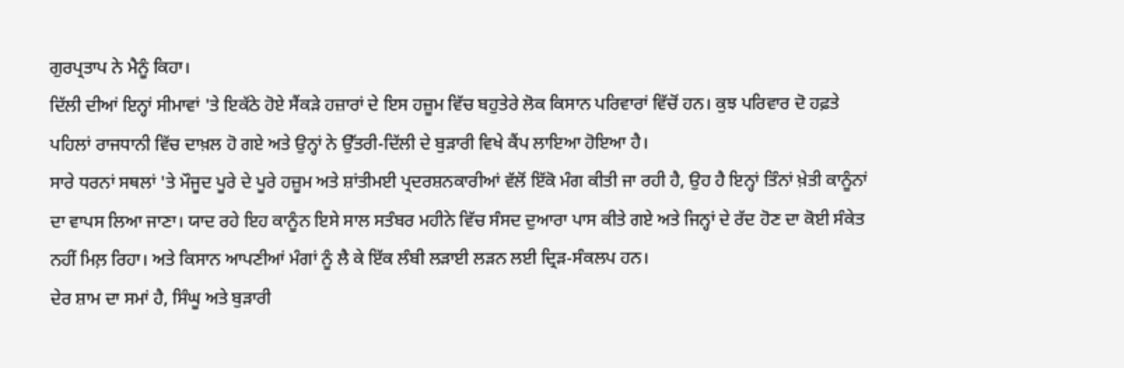ਗੁਰਪ੍ਰਤਾਪ ਨੇ ਮੈਨੂੰ ਕਿਹਾ।
ਦਿੱਲੀ ਦੀਆਂ ਇਨ੍ਹਾਂ ਸੀਮਾਵਾਂ 'ਤੇ ਇਕੱਠੇ ਹੋਏ ਸੈਂਕੜੇ ਹਜ਼ਾਰਾਂ ਦੇ ਇਸ ਹਜ਼ੂਮ ਵਿੱਚ ਬਹੁਤੇਰੇ ਲੋਕ ਕਿਸਾਨ ਪਰਿਵਾਰਾਂ ਵਿੱਚੋਂ ਹਨ। ਕੁਝ ਪਰਿਵਾਰ ਦੋ ਹਫ਼ਤੇ ਪਹਿਲਾਂ ਰਾਜਧਾਨੀ ਵਿੱਚ ਦਾਖ਼ਲ ਹੋ ਗਏ ਅਤੇ ਉਨ੍ਹਾਂ ਨੇ ਉੱਤਰੀ-ਦਿੱਲੀ ਦੇ ਬੁੜਾਰੀ ਵਿਖੇ ਕੈਂਪ ਲਾਇਆ ਹੋਇਆ ਹੈ।
ਸਾਰੇ ਧਰਨਾਂ ਸਥਲਾਂ 'ਤੇ ਮੌਜੂਦ ਪੂਰੇ ਦੇ ਪੂਰੇ ਹਜ਼ੂਮ ਅਤੇ ਸ਼ਾਂਤੀਮਈ ਪ੍ਰਦਰਸ਼ਨਕਾਰੀਆਂ ਵੱਲੋਂ ਇੱਕੋ ਮੰਗ ਕੀਤੀ ਜਾ ਰਹੀ ਹੈ, ਉਹ ਹੈ ਇਨ੍ਹਾਂ ਤਿੰਨਾਂ ਖ਼ੇਤੀ ਕਾਨੂੰਨਾਂ ਦਾ ਵਾਪਸ ਲਿਆ ਜਾਣਾ। ਯਾਦ ਰਹੇ ਇਹ ਕਾਨੂੰਨ ਇਸੇ ਸਾਲ ਸਤੰਬਰ ਮਹੀਨੇ ਵਿੱਚ ਸੰਸਦ ਦੁਆਰਾ ਪਾਸ ਕੀਤੇ ਗਏ ਅਤੇ ਜਿਨ੍ਹਾਂ ਦੇ ਰੱਦ ਹੋਣ ਦਾ ਕੋਈ ਸੰਕੇਤ ਨਹੀਂ ਮਿਲ਼ ਰਿਹਾ। ਅਤੇ ਕਿਸਾਨ ਆਪਣੀਆਂ ਮੰਗਾਂ ਨੂੰ ਲੈ ਕੇ ਇੱਕ ਲੰਬੀ ਲੜਾਈ ਲੜਨ ਲਈ ਦ੍ਰਿੜ-ਸੰਕਲਪ ਹਨ।
ਦੇਰ ਸ਼ਾਮ ਦਾ ਸਮਾਂ ਹੈ, ਸਿੰਘੂ ਅਤੇ ਬੁੜਾਰੀ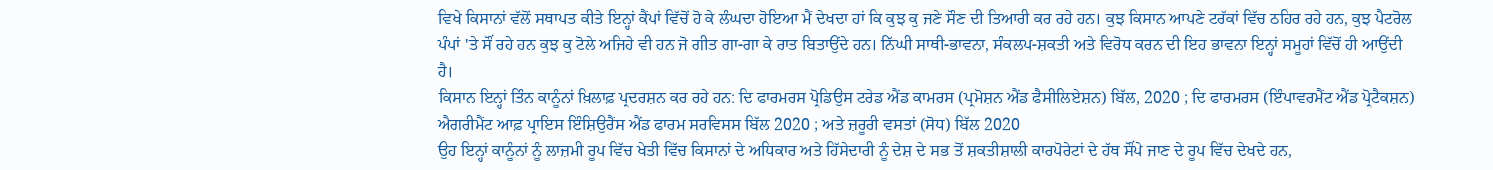ਵਿਖੇ ਕਿਸਾਨਾਂ ਵੱਲੋਂ ਸਥਾਪਤ ਕੀਤੇ ਇਨ੍ਹਾਂ ਕੈਂਪਾਂ ਵਿੱਚੋਂ ਹੋ ਕੇ ਲੰਘਦਾ ਹੋਇਆ ਮੈਂ ਦੇਖਦਾ ਹਾਂ ਕਿ ਕੁਝ ਕੁ ਜਣੇ ਸੌਣ ਦੀ ਤਿਆਰੀ ਕਰ ਰਹੇ ਹਨ। ਕੁਝ ਕਿਸਾਨ ਆਪਣੇ ਟਰੱਕਾਂ ਵਿੱਚ ਠਹਿਰ ਰਹੇ ਹਨ, ਕੁਝ ਪੈਟਰੋਲ ਪੰਪਾਂ 'ਤੇ ਸੌਂ ਰਹੇ ਹਨ ਕੁਝ ਕੁ ਟੋਲੇ ਅਜਿਹੇ ਵੀ ਹਨ ਜੋ ਗੀਤ ਗਾ-ਗਾ ਕੇ ਰਾਤ ਬਿਤਾਉਂਦੇ ਹਨ। ਨਿੱਘੀ ਸਾਥੀ-ਭਾਵਨਾ, ਸੰਕਲਪ-ਸ਼ਕਤੀ ਅਤੇ ਵਿਰੋਧ ਕਰਨ ਦੀ ਇਹ ਭਾਵਨਾ ਇਨ੍ਹਾਂ ਸਮੂਹਾਂ ਵਿੱਚੋਂ ਹੀ ਆਉਂਦੀ ਹੈ।
ਕਿਸਾਨ ਇਨ੍ਹਾਂ ਤਿੰਨ ਕਾਨੂੰਨਾਂ ਖ਼ਿਲਾਫ਼ ਪ੍ਰਦਰਸ਼ਨ ਕਰ ਰਹੇ ਹਨ: ਦਿ ਫਾਰਮਰਸ ਪ੍ਰੋਡਿਉਸ ਟਰੇਡ ਐਂਡ ਕਾਮਰਸ (ਪ੍ਰਮੋਸ਼ਨ ਐਂਡ ਫੈਸੀਲਿਏਸ਼ਨ) ਬਿੱਲ, 2020 ; ਦਿ ਫਾਰਮਰਸ (ਇੰਪਾਵਰਮੈਂਟ ਐਂਡ ਪ੍ਰੋਟੈਕਸ਼ਨ) ਐਗਰੀਮੈਂਟ ਆਫ਼ ਪ੍ਰਾਇਸ ਇੰਸ਼ਿਉਰੈਂਸ ਐਂਡ ਫਾਰਮ ਸਰਵਿਸਸ ਬਿੱਲ 2020 ; ਅਤੇ ਜ਼ਰੂਰੀ ਵਸਤਾਂ (ਸੋਧ) ਬਿੱਲ 2020
ਉਹ ਇਨ੍ਹਾਂ ਕਾਨੂੰਨਾਂ ਨੂੰ ਲਾਜ਼ਮੀ ਰੂਪ ਵਿੱਚ ਖੇਤੀ ਵਿੱਚ ਕਿਸਾਨਾਂ ਦੇ ਅਧਿਕਾਰ ਅਤੇ ਹਿੱਸੇਦਾਰੀ ਨੂੰ ਦੇਸ਼ ਦੇ ਸਭ ਤੋਂ ਸ਼ਕਤੀਸ਼ਾਲੀ ਕਾਰਪੋਰੇਟਾਂ ਦੇ ਹੱਥ ਸੌਂਪੇ ਜਾਣ ਦੇ ਰੂਪ ਵਿੱਚ ਦੇਖਦੇ ਹਨ,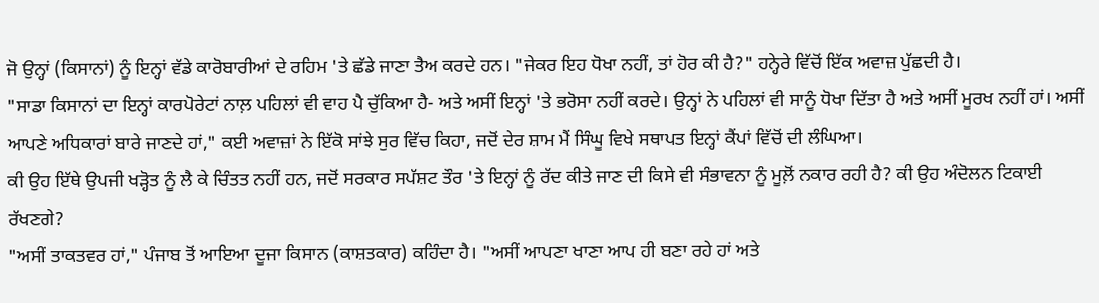ਜੋ ਉਨ੍ਹਾਂ (ਕਿਸਾਨਾਂ) ਨੂੰ ਇਨ੍ਹਾਂ ਵੱਡੇ ਕਾਰੋਬਾਰੀਆਂ ਦੇ ਰਹਿਮ 'ਤੇ ਛੱਡੇ ਜਾਣਾ ਤੈਅ ਕਰਦੇ ਹਨ। "ਜੇਕਰ ਇਹ ਧੋਖਾ ਨਹੀਂ, ਤਾਂ ਹੋਰ ਕੀ ਹੈ?" ਹਨ੍ਹੇਰੇ ਵਿੱਚੋਂ ਇੱਕ ਅਵਾਜ਼ ਪੁੱਛਦੀ ਹੈ।
"ਸਾਡਾ ਕਿਸਾਨਾਂ ਦਾ ਇਨ੍ਹਾਂ ਕਾਰਪੋਰੇਟਾਂ ਨਾਲ਼ ਪਹਿਲਾਂ ਵੀ ਵਾਹ ਪੈ ਚੁੱਕਿਆ ਹੈ- ਅਤੇ ਅਸੀਂ ਇਨ੍ਹਾਂ 'ਤੇ ਭਰੋਸਾ ਨਹੀਂ ਕਰਦੇ। ਉਨ੍ਹਾਂ ਨੇ ਪਹਿਲਾਂ ਵੀ ਸਾਨੂੰ ਧੋਖਾ ਦਿੱਤਾ ਹੈ ਅਤੇ ਅਸੀਂ ਮੂਰਖ ਨਹੀਂ ਹਾਂ। ਅਸੀਂ ਆਪਣੇ ਅਧਿਕਾਰਾਂ ਬਾਰੇ ਜਾਣਦੇ ਹਾਂ," ਕਈ ਅਵਾਜ਼ਾਂ ਨੇ ਇੱਕੋ ਸਾਂਝੇ ਸੁਰ ਵਿੱਚ ਕਿਹਾ, ਜਦੋਂ ਦੇਰ ਸ਼ਾਮ ਮੈਂ ਸਿੰਘੂ ਵਿਖੇ ਸਥਾਪਤ ਇਨ੍ਹਾਂ ਕੈਂਪਾਂ ਵਿੱਚੋਂ ਦੀ ਲੰਘਿਆ।
ਕੀ ਉਹ ਇੱਥੇ ਉਪਜੀ ਖੜ੍ਹੋਤ ਨੂੰ ਲੈ ਕੇ ਚਿੰਤਤ ਨਹੀਂ ਹਨ, ਜਦੋਂ ਸਰਕਾਰ ਸਪੱਸ਼ਟ ਤੌਰ 'ਤੇ ਇਨ੍ਹਾਂ ਨੂੰ ਰੱਦ ਕੀਤੇ ਜਾਣ ਦੀ ਕਿਸੇ ਵੀ ਸੰਭਾਵਨਾ ਨੂੰ ਮੂਲ਼ੋਂ ਨਕਾਰ ਰਹੀ ਹੈ? ਕੀ ਉਹ ਅੰਦੋਲਨ ਟਿਕਾਈ ਰੱਖਣਗੇ?
"ਅਸੀਂ ਤਾਕਤਵਰ ਹਾਂ," ਪੰਜਾਬ ਤੋਂ ਆਇਆ ਦੂਜਾ ਕਿਸਾਨ (ਕਾਸ਼ਤਕਾਰ) ਕਹਿੰਦਾ ਹੈ। "ਅਸੀਂ ਆਪਣਾ ਖਾਣਾ ਆਪ ਹੀ ਬਣਾ ਰਹੇ ਹਾਂ ਅਤੇ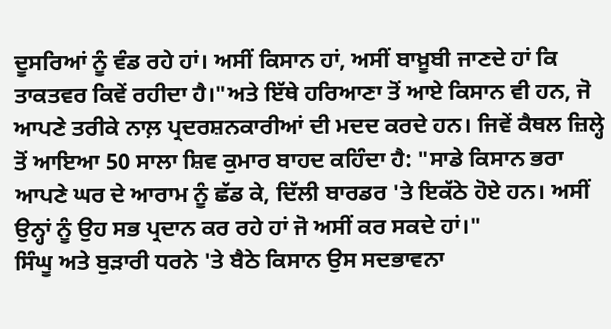ਦੂਸਰਿਆਂ ਨੂੰ ਵੰਡ ਰਹੇ ਹਾਂ। ਅਸੀਂ ਕਿਸਾਨ ਹਾਂ, ਅਸੀਂ ਬਾਖ਼ੂਬੀ ਜਾਣਦੇ ਹਾਂ ਕਿ ਤਾਕਤਵਰ ਕਿਵੇਂ ਰਹੀਦਾ ਹੈ।"ਅਤੇ ਇੱਥੇ ਹਰਿਆਣਾ ਤੋਂ ਆਏ ਕਿਸਾਨ ਵੀ ਹਨ, ਜੋ ਆਪਣੇ ਤਰੀਕੇ ਨਾਲ਼ ਪ੍ਰਦਰਸ਼ਨਕਾਰੀਆਂ ਦੀ ਮਦਦ ਕਰਦੇ ਹਨ। ਜਿਵੇਂ ਕੈਥਲ ਜ਼ਿਲ੍ਹੇ ਤੋਂ ਆਇਆ 50 ਸਾਲਾ ਸ਼ਿਵ ਕੁਮਾਰ ਬਾਹਦ ਕਹਿੰਦਾ ਹੈ: "ਸਾਡੇ ਕਿਸਾਨ ਭਰਾ ਆਪਣੇ ਘਰ ਦੇ ਆਰਾਮ ਨੂੰ ਛੱਡ ਕੇ, ਦਿੱਲੀ ਬਾਰਡਰ 'ਤੇ ਇਕੱਠੇ ਹੋਏ ਹਨ। ਅਸੀਂ ਉਨ੍ਹਾਂ ਨੂੰ ਉਹ ਸਭ ਪ੍ਰਦਾਨ ਕਰ ਰਹੇ ਹਾਂ ਜੋ ਅਸੀਂ ਕਰ ਸਕਦੇ ਹਾਂ।"
ਸਿੰਘੂ ਅਤੇ ਬੁੜਾਰੀ ਧਰਨੇ 'ਤੇ ਬੈਠੇ ਕਿਸਾਨ ਉਸ ਸਦਭਾਵਨਾ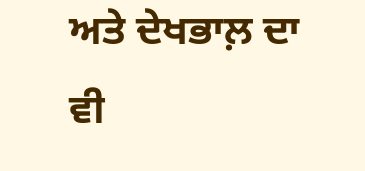ਅਤੇ ਦੇਖਭਾਲ਼ ਦਾ ਵੀ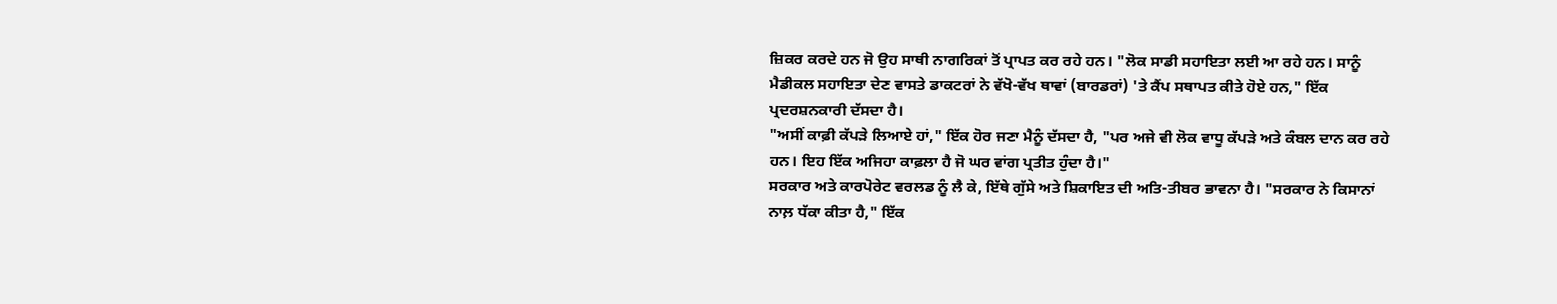ਜ਼ਿਕਰ ਕਰਦੇ ਹਨ ਜੋ ਉਹ ਸਾਥੀ ਨਾਗਰਿਕਾਂ ਤੋਂ ਪ੍ਰਾਪਤ ਕਰ ਰਹੇ ਹਨ। "ਲੋਕ ਸਾਡੀ ਸਹਾਇਤਾ ਲਈ ਆ ਰਹੇ ਹਨ। ਸਾਨੂੰ ਮੈਡੀਕਲ ਸਹਾਇਤਾ ਦੇਣ ਵਾਸਤੇ ਡਾਕਟਰਾਂ ਨੇ ਵੱਖੋ-ਵੱਖ ਥਾਵਾਂ (ਬਾਰਡਰਾਂ) 'ਤੇ ਕੈਂਪ ਸਥਾਪਤ ਕੀਤੇ ਹੋਏ ਹਨ," ਇੱਕ ਪ੍ਰਦਰਸ਼ਨਕਾਰੀ ਦੱਸਦਾ ਹੈ।
"ਅਸੀਂ ਕਾਫ਼ੀ ਕੱਪੜੇ ਲਿਆਏ ਹਾਂ," ਇੱਕ ਹੋਰ ਜਣਾ ਮੈਨੂੰ ਦੱਸਦਾ ਹੈ, "ਪਰ ਅਜੇ ਵੀ ਲੋਕ ਵਾਧੂ ਕੱਪੜੇ ਅਤੇ ਕੰਬਲ ਦਾਨ ਕਰ ਰਹੇ ਹਨ। ਇਹ ਇੱਕ ਅਜਿਹਾ ਕਾਫ਼ਲਾ ਹੈ ਜੋ ਘਰ ਵਾਂਗ ਪ੍ਰਤੀਤ ਹੁੰਦਾ ਹੈ।"
ਸਰਕਾਰ ਅਤੇ ਕਾਰਪੋਰੇਟ ਵਰਲਡ ਨੂੰ ਲੈ ਕੇ, ਇੱਥੇ ਗੁੱਸੇ ਅਤੇ ਸ਼ਿਕਾਇਤ ਦੀ ਅਤਿ-ਤੀਬਰ ਭਾਵਨਾ ਹੈ। "ਸਰਕਾਰ ਨੇ ਕਿਸਾਨਾਂ ਨਾਲ਼ ਧੱਕਾ ਕੀਤਾ ਹੈ," ਇੱਕ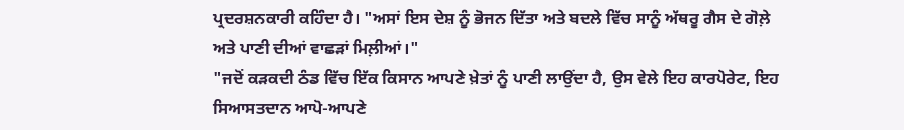ਪ੍ਰਦਰਸ਼ਨਕਾਰੀ ਕਹਿੰਦਾ ਹੈ। "ਅਸਾਂ ਇਸ ਦੇਸ਼ ਨੂੰ ਭੋਜਨ ਦਿੱਤਾ ਅਤੇ ਬਦਲੇ ਵਿੱਚ ਸਾਨੂੰ ਅੱਥਰੂ ਗੈਸ ਦੇ ਗੋਲ਼ੇ ਅਤੇ ਪਾਣੀ ਦੀਆਂ ਵਾਛੜਾਂ ਮਿਲ਼ੀਆਂ।"
"ਜਦੋਂ ਕੜਕਦੀ ਠੰਡ ਵਿੱਚ ਇੱਕ ਕਿਸਾਨ ਆਪਣੇ ਖ਼ੇਤਾਂ ਨੂੰ ਪਾਣੀ ਲਾਉਂਦਾ ਹੈ, ਉਸ ਵੇਲੇ ਇਹ ਕਾਰਪੋਰੇਟ, ਇਹ ਸਿਆਸਤਦਾਨ ਆਪੋ-ਆਪਣੇ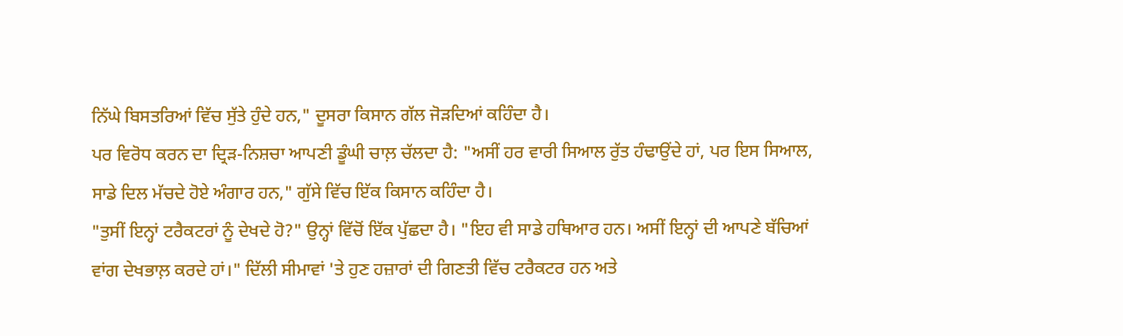ਨਿੱਘੇ ਬਿਸਤਰਿਆਂ ਵਿੱਚ ਸੁੱਤੇ ਹੁੰਦੇ ਹਨ," ਦੂਸਰਾ ਕਿਸਾਨ ਗੱਲ ਜੋੜਦਿਆਂ ਕਹਿੰਦਾ ਹੈ।
ਪਰ ਵਿਰੋਧ ਕਰਨ ਦਾ ਦ੍ਰਿੜ-ਨਿਸ਼ਚਾ ਆਪਣੀ ਡੂੰਘੀ ਚਾਲ਼ ਚੱਲਦਾ ਹੈ: "ਅਸੀਂ ਹਰ ਵਾਰੀ ਸਿਆਲ ਰੁੱਤ ਹੰਢਾਉਂਦੇ ਹਾਂ, ਪਰ ਇਸ ਸਿਆਲ, ਸਾਡੇ ਦਿਲ ਮੱਚਦੇ ਹੋਏ ਅੰਗਾਰ ਹਨ," ਗੁੱਸੇ ਵਿੱਚ ਇੱਕ ਕਿਸਾਨ ਕਹਿੰਦਾ ਹੈ।
"ਤੁਸੀਂ ਇਨ੍ਹਾਂ ਟਰੈਕਟਰਾਂ ਨੂੰ ਦੇਖਦੇ ਹੋ?" ਉਨ੍ਹਾਂ ਵਿੱਚੋਂ ਇੱਕ ਪੁੱਛਦਾ ਹੈ। "ਇਹ ਵੀ ਸਾਡੇ ਹਥਿਆਰ ਹਨ। ਅਸੀਂ ਇਨ੍ਹਾਂ ਦੀ ਆਪਣੇ ਬੱਚਿਆਂ ਵਾਂਗ ਦੇਖਭਾਲ਼ ਕਰਦੇ ਹਾਂ।" ਦਿੱਲੀ ਸੀਮਾਵਾਂ 'ਤੇ ਹੁਣ ਹਜ਼ਾਰਾਂ ਦੀ ਗਿਣਤੀ ਵਿੱਚ ਟਰੈਕਟਰ ਹਨ ਅਤੇ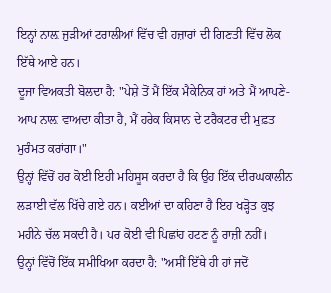ਇਨ੍ਹਾਂ ਨਾਲ਼ ਜੁੜੀਆਂ ਟਰਾਲੀਆਂ ਵਿੱਚ ਵੀ ਹਜ਼ਾਰਾਂ ਦੀ ਗਿਣਤੀ ਵਿੱਚ ਲੋਕ ਇੱਥੇ ਆਏ ਹਨ।
ਦੂਜਾ ਵਿਅਕਤੀ ਬੋਲਦਾ ਹੈ: "ਪੇਸ਼ੇ ਤੋਂ ਮੈਂ ਇੱਕ ਮੈਕੇਨਿਕ ਹਾਂ ਅਤੇ ਮੈਂ ਆਪਣੇ-ਆਪ ਨਾਲ਼ ਵਾਅਦਾ ਕੀਤਾ ਹੈ, ਮੈਂ ਹਰੇਕ ਕਿਸਾਨ ਦੇ ਟਰੈਕਟਰ ਦੀ ਮੁਫ਼ਤ ਮੁਰੰਮਤ ਕਰਾਂਗਾ।"
ਉਨ੍ਹਾਂ ਵਿੱਚੋਂ ਹਰ ਕੋਈ ਇਹੀ ਮਹਿਸੂਸ ਕਰਦਾ ਹੈ ਕਿ ਉਹ ਇੱਕ ਦੀਰਘਕਾਲੀਨ ਲੜਾਈ ਵੱਲ ਖਿੱਚੇ ਗਏ ਹਨ। ਕਈਆਂ ਦਾ ਕਹਿਣਾ ਹੈ ਇਹ ਖੜ੍ਹੋਤ ਕੁਝ ਮਹੀਨੇ ਚੱਲ ਸਕਦੀ ਹੈ। ਪਰ ਕੋਈ ਵੀ ਪਿਛਾਂਹ ਹਟਣ ਨੂੰ ਰਾਜ਼ੀ ਨਹੀਂ।
ਉਨ੍ਹਾਂ ਵਿੱਚੋਂ ਇੱਕ ਸਮੀਖਿਆ ਕਰਦਾ ਹੈ: "ਅਸੀਂ ਇੱਥੇ ਹੀ ਹਾਂ ਜਦੋਂ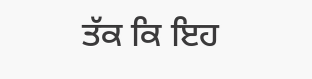ਤੱਕ ਕਿ ਇਹ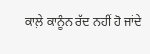ਕਾਲ਼ੇ ਕਾਨੂੰਨ ਰੱਦ ਨਹੀਂ ਹੋ ਜਾਂਦੇ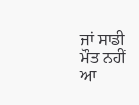ਜਾਂ ਸਾਡੀ ਮੌਤ ਨਹੀਂ ਆ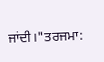ਜਾਂਦੀ।"ਤਰਜਮਾ: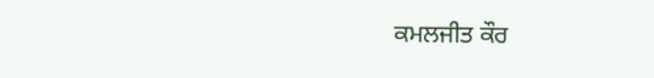ਕਮਲਜੀਤ ਕੌਰ